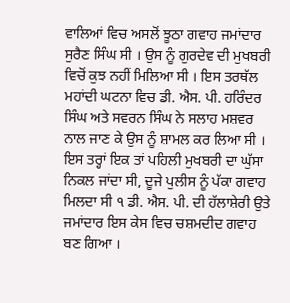ਵਾਲਿਆਂ ਵਿਚ ਅਸਲੋਂ ਝੂਠਾ ਗਵਾਹ ਜਮਾਂਦਾਰ ਸੁਰੈਣ ਸਿੰਘ ਸੀ । ਉਸ ਨੂੰ ਗੁਰਦੇਵ ਦੀ ਮੁਖਬਰੀ ਵਿਚੋਂ ਕੁਝ ਨਹੀਂ ਮਿਲਿਆ ਸੀ । ਇਸ ਤਰਥੱਲ ਮਹਾਂਦੀ ਘਟਨਾ ਵਿਚ ਡੀ. ਐਸ. ਪੀ. ਹਰਿੰਦਰ ਸਿੰਘ ਅਤੇ ਸਵਰਨ ਸਿੰਘ ਨੇ ਸਲਾਹ ਮਸ਼ਵਰ ਨਾਲ ਜਾਣ ਕੇ ਉਸ ਨੂੰ ਸ਼ਾਮਲ ਕਰ ਲਿਆ ਸੀ । ਇਸ ਤਰ੍ਹਾਂ ਇਕ ਤਾਂ ਪਹਿਲੀ ਮੁਖਬਰੀ ਦਾ ਘੁੱਸਾ ਨਿਕਲ ਜਾਂਦਾ ਸੀ, ਦੂਜੇ ਪੁਲੀਸ ਨੂੰ ਪੱਕਾ ਗਵਾਹ ਮਿਲਦਾ ਸੀ ੧ ਡੀ. ਐਸ. ਪੀ. ਦੀ ਹੱਲਾਸ਼ੇਰੀ ਉਤੇ ਜਮਾਂਦਾਰ ਇਸ ਕੇਸ ਵਿਚ ਚਸ਼ਮਦੀਦ ਗਵਾਹ ਬਣ ਗਿਆ ।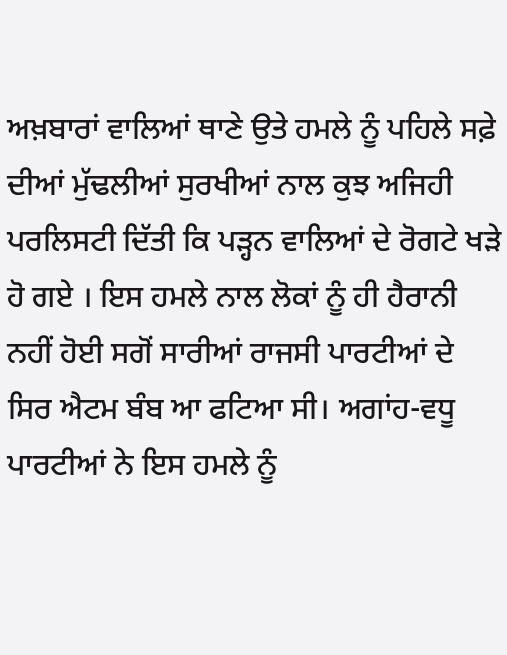ਅਖ਼ਬਾਰਾਂ ਵਾਲਿਆਂ ਥਾਣੇ ਉਤੇ ਹਮਲੇ ਨੂੰ ਪਹਿਲੇ ਸਫ਼ੇ ਦੀਆਂ ਮੁੱਢਲੀਆਂ ਸੁਰਖੀਆਂ ਨਾਲ ਕੁਝ ਅਜਿਹੀ ਪਰਲਿਸਟੀ ਦਿੱਤੀ ਕਿ ਪੜ੍ਹਨ ਵਾਲਿਆਂ ਦੇ ਰੋਗਟੇ ਖੜੇ ਹੋ ਗਏ । ਇਸ ਹਮਲੇ ਨਾਲ ਲੋਕਾਂ ਨੂੰ ਹੀ ਹੈਰਾਨੀ ਨਹੀਂ ਹੋਈ ਸਗੋਂ ਸਾਰੀਆਂ ਰਾਜਸੀ ਪਾਰਟੀਆਂ ਦੇ ਸਿਰ ਐਟਮ ਬੰਬ ਆ ਫਟਿਆ ਸੀ। ਅਗਾਂਹ-ਵਧੂ ਪਾਰਟੀਆਂ ਨੇ ਇਸ ਹਮਲੇ ਨੂੰ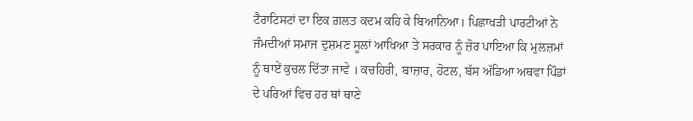ਟੈਰਾਟਿਸਟਾਂ ਦਾ ਇਕ ਗ਼ਲਤ ਕਦਮ ਕਹਿ ਕੇ ਬਿਆਨਿਆ। ਪਿਛਾਖੜੀ ਪਾਰਟੀਆਂ ਨੇ ਜੰਮਦੀਆਂ ਸਮਾਜ ਦੁਸ਼ਮਣ ਸੂਲਾਂ ਆਖਿਆ ਤੇ ਸਰਕਾਰ ਨੂੰ ਜ਼ੋਰ ਪਾਇਆ ਕਿ ਮੁਲਜ਼ਮਾਂ ਨੂੰ ਥਾਏਂ ਕੁਚਲ ਦਿੱਤਾ ਜਾਵੇ । ਕਚਹਿਰੀ, ਬਾਜ਼ਾਰ, ਹੋਟਲ, ਬੱਸ ਅੱਡਿਆ ਅਥਵਾ ਪਿੰਡਾਂ ਦੇ ਪਰਿਆਂ ਵਿਚ ਹਰ ਥਾਂ ਥਾਣੇ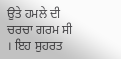ਉਤੇ ਹਮਲੇ ਦੀ ਚਰਚਾ ਗਰਮ ਸੀ । ਇਹ ਸੁਹਰਤ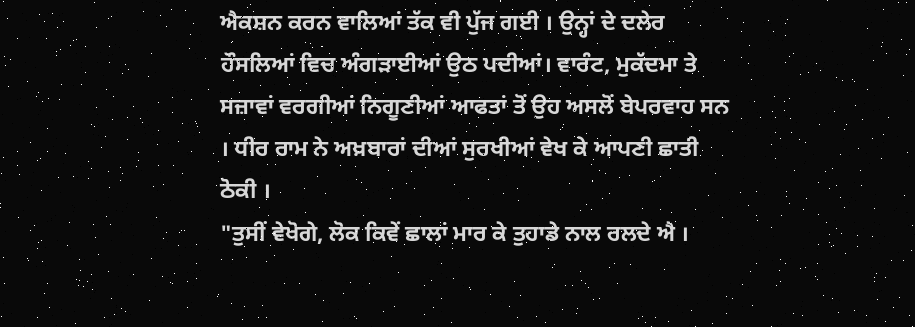ਐਕਸ਼ਨ ਕਰਨ ਵਾਲਿਆਂ ਤੱਕ ਵੀ ਪੁੱਜ ਗਈ । ਉਨ੍ਹਾਂ ਦੇ ਦਲੇਰ ਹੌਸਲਿਆਂ ਵਿਚ ਅੰਗੜਾਈਆਂ ਉਠ ਪਦੀਆਂ। ਵਾਰੰਟ, ਮੁਕੱਦਮਾ ਤੇ ਸਜ਼ਾਵਾਂ ਵਰਗੀਆਂ ਨਿਗੂਣੀਆਂ ਆਫਤਾਂ ਤੋਂ ਉਹ ਅਸਲੋਂ ਬੇਪਰਵਾਹ ਸਨ । ਧੀਰ ਰਾਮ ਨੇ ਅਖ਼ਬਾਰਾਂ ਦੀਆਂ ਸੁਰਖੀਆਂ ਵੇਖ ਕੇ ਆਪਣੀ ਛਾਤੀ ਠੋਕੀ ।
"ਤੁਸੀਂ ਵੇਖੋਗੇ, ਲੋਕ ਕਿਵੇਂ ਛਾਲਾਂ ਮਾਰ ਕੇ ਤੁਹਾਡੇ ਨਾਲ ਰਲਦੇ ਐ ।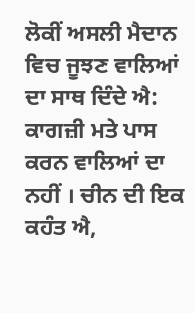ਲੋਕੀਂ ਅਸਲੀ ਮੈਦਾਨ ਵਿਚ ਜੂਝਣ ਵਾਲਿਆਂ ਦਾ ਸਾਥ ਦਿੰਦੇ ਐ: ਕਾਗਜ਼ੀ ਮਤੇ ਪਾਸ ਕਰਨ ਵਾਲਿਆਂ ਦਾ ਨਹੀਂ । ਚੀਨ ਦੀ ਇਕ ਕਹੰਤ ਐ,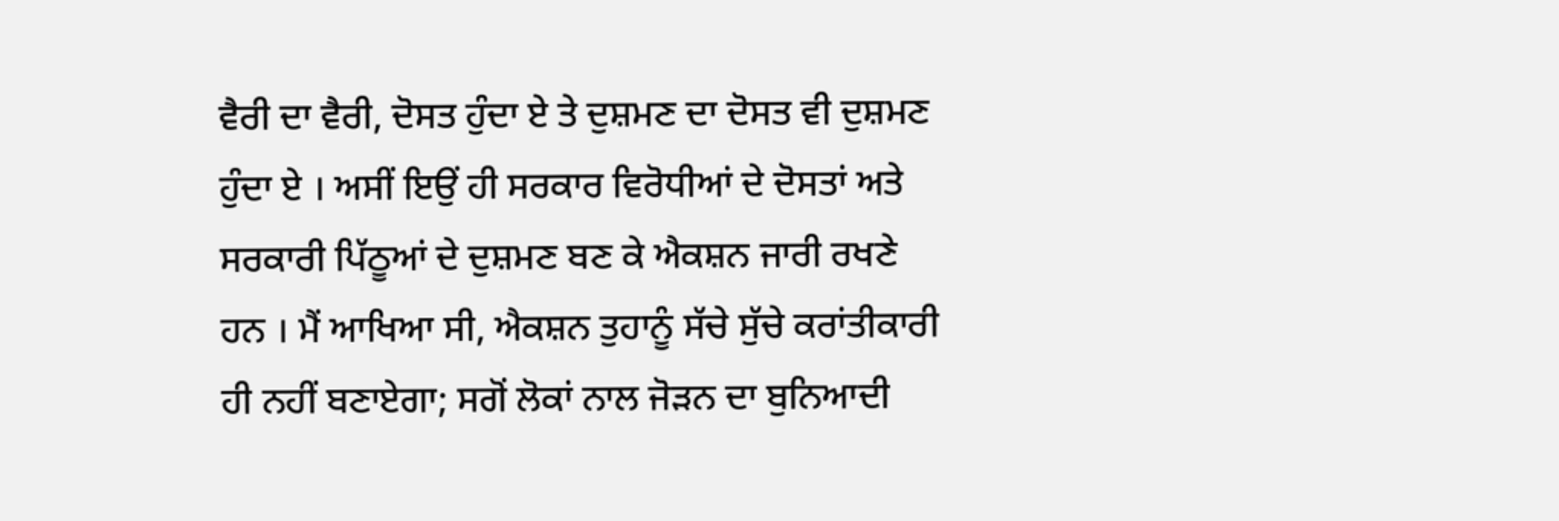ਵੈਰੀ ਦਾ ਵੈਰੀ, ਦੋਸਤ ਹੁੰਦਾ ਏ ਤੇ ਦੁਸ਼ਮਣ ਦਾ ਦੋਸਤ ਵੀ ਦੁਸ਼ਮਣ ਹੁੰਦਾ ਏ । ਅਸੀਂ ਇਉਂ ਹੀ ਸਰਕਾਰ ਵਿਰੋਧੀਆਂ ਦੇ ਦੋਸਤਾਂ ਅਤੇ ਸਰਕਾਰੀ ਪਿੱਠੂਆਂ ਦੇ ਦੁਸ਼ਮਣ ਬਣ ਕੇ ਐਕਸ਼ਨ ਜਾਰੀ ਰਖਣੇ ਹਨ । ਮੈਂ ਆਖਿਆ ਸੀ, ਐਕਸ਼ਨ ਤੁਹਾਨੂੰ ਸੱਚੇ ਸੁੱਚੇ ਕਰਾਂਤੀਕਾਰੀ ਹੀ ਨਹੀਂ ਬਣਾਏਗਾ; ਸਗੋਂ ਲੋਕਾਂ ਨਾਲ ਜੋੜਨ ਦਾ ਬੁਨਿਆਦੀ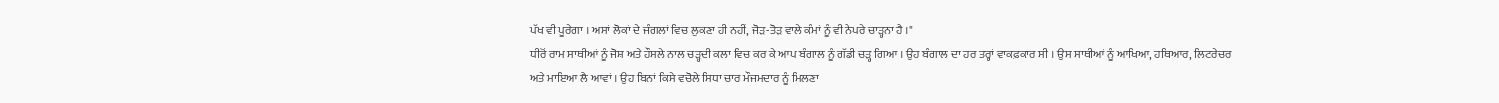ਪੱਖ ਵੀ ਪੂਰੇਗਾ । ਅਸਾਂ ਲੋਕਾਂ ਦੇ ਜੰਗਲਾਂ ਵਿਚ ਲੁਕਣਾ ਹੀ ਨਹੀਂ, ਜੋੜ-ਤੋੜ ਵਾਲੇ ਕੰਮਾਂ ਨੂੰ ਵੀ ਨੇਪਰੇ ਚਾੜ੍ਹਨਾ ਹੈ ।"
ਧੀਰੋਂ ਰਾਮ ਸਾਥੀਆਂ ਨੂੰ ਜੋਸ਼ ਅਤੇ ਹੌਸਲੇ ਨਾਲ ਚੜ੍ਹਦੀ ਕਲਾ ਵਿਚ ਕਰ ਕੇ ਆਪ ਬੰਗਾਲ ਨੂੰ ਗੱਡੀ ਚੜ੍ਹ ਗਿਆ । ਉਹ ਬੰਗਾਲ ਦਾ ਹਰ ਤਰ੍ਹਾਂ ਵਾਕਫ਼ਕਾਰ ਸੀ । ਉਸ ਸਾਥੀਆਂ ਨੂੰ ਆਖਿਆ, ਹਥਿਆਰ, ਲਿਟਰੇਚਰ ਅਤੇ ਮਾਇਆ ਲੈ ਆਵਾਂ । ਉਹ ਬਿਨਾਂ ਕਿਸੇ ਵਚੋਲੇ ਸਿਧਾ ਚਾਰ ਮੌਜਮਦਾਰ ਨੂੰ ਮਿਲਣਾ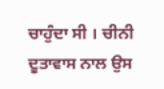ਚਾਹੁੰਦਾ ਸੀ । ਚੀਨੀ ਦੂਤਾਵਾਸ ਨਾਲ ਉਸ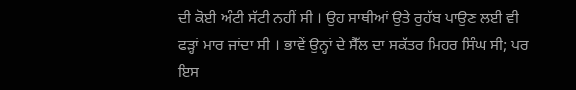ਦੀ ਕੋਈ ਅੰਟੀ ਸੱਟੀ ਨਹੀਂ ਸੀ । ਉਹ ਸਾਥੀਆਂ ਉਤੇ ਰੁਹੱਬ ਪਾਉਣ ਲਈ ਵੀ ਫੜ੍ਹਾਂ ਮਾਰ ਜਾਂਦਾ ਸੀ । ਭਾਵੇਂ ਉਨ੍ਹਾਂ ਦੇ ਸੈੱਲ ਦਾ ਸਕੱਤਰ ਮਿਹਰ ਸਿੰਘ ਸੀ; ਪਰ ਇਸ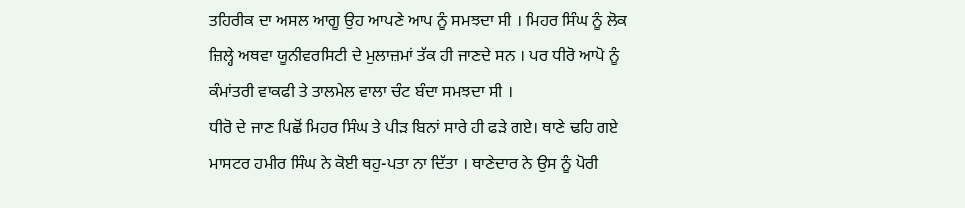ਤਹਿਰੀਕ ਦਾ ਅਸਲ ਆਗੂ ਉਹ ਆਪਣੇ ਆਪ ਨੂੰ ਸਮਝਦਾ ਸੀ । ਮਿਹਰ ਸਿੰਘ ਨੂੰ ਲੋਕ ਜ਼ਿਲ੍ਹੇ ਅਥਵਾ ਯੂਨੀਵਰਸਿਟੀ ਦੇ ਮੁਲਾਜ਼ਮਾਂ ਤੱਕ ਹੀ ਜਾਣਦੇ ਸਨ । ਪਰ ਧੀਰੋ ਆਪੋ ਨੂੰ ਕੰਮਾਂਤਰੀ ਵਾਕਫੀ ਤੇ ਤਾਲਮੇਲ ਵਾਲਾ ਚੰਟ ਬੰਦਾ ਸਮਝਦਾ ਸੀ ।
ਧੀਰੋ ਦੇ ਜਾਣ ਪਿਛੋਂ ਮਿਹਰ ਸਿੰਘ ਤੇ ਪੀੜ ਬਿਨਾਂ ਸਾਰੇ ਹੀ ਫੜੇ ਗਏ। ਥਾਣੇ ਢਹਿ ਗਏ ਮਾਸਟਰ ਹਮੀਰ ਸਿੰਘ ਨੇ ਕੋਈ ਥਹੁ-ਪਤਾ ਨਾ ਦਿੱਤਾ । ਥਾਣੇਦਾਰ ਨੇ ਉਸ ਨੂੰ ਪੋਰੀ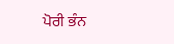ਪੋਰੀ ਭੰਨ